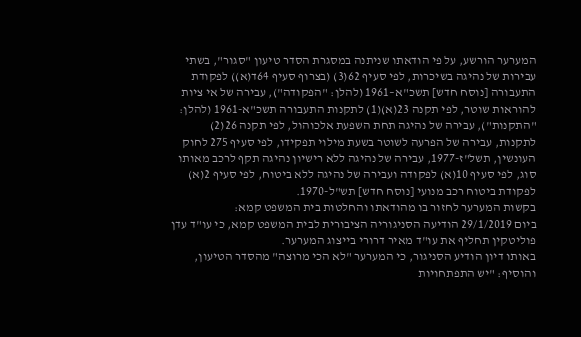המערער הורשע, על פי הודאתו שניתנה במסגרת הסדר טיעון "סגור", בשתי עבירות של נהיגה בשיכרות, לפי סעיף 62(3) (בצרוף סעיף 64ד(א)) לפקודת התעבורה [נוסח חדש] תשכ"א–1961 (להלן: "הפקודה"), עבירה של אי ציות להוראות שוטר, לפי תקנה 23(א)(1) לתקנות התעבורה תשכ"א-1961 (להלן: "התקנות"), עבירה של נהיגה תחת השפעת אלכוהול, לפי תקנה 26(2) לתקנות, עבירה של הפרעה לשוטר בשעת מילוי תפקידו, לפי סעיף 275 לחוק העונשין, תשל"ז-1977, עבירה של נהיגה ללא רישיון נהיגה תקף לרכב מאותו סוג, לפי סעיף 10(א) לפקודה ועבירה של נהיגה ללא ביטוח, לפי סעיף 2(א) לפקודת ביטוח רכב מנועי [נוסח חדש] תש"ל-1970.
בקשות המערער לחזור בו מהודאתו והחלטות בית המשפט קמא:
ביום 29/1/2019 הודיעה הסניגוריה הציבורית לבית המשפט קמא, כי עו"ד עדן פוליטקין תחליף את עו"ד מאיר דרורי בייצוג המערער.
באותו דיון הודיע הסניגור, כי המערער "לא הכי מרוצה" מהסדר הטיעון, והוסיף: "יש התפתחויות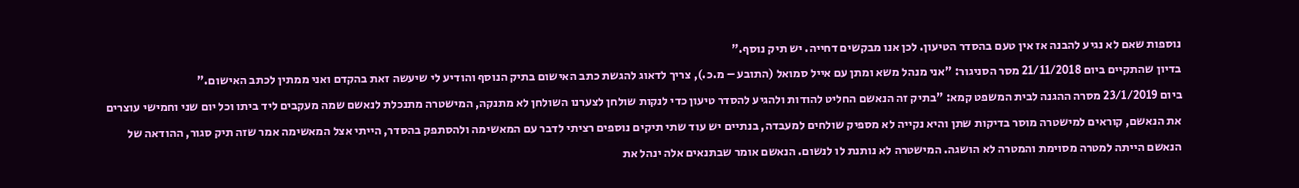נוספות שאם לא נגיע להבנה אז אין טעם בהסדר הטיעון. לכן אנו מבקשים דחייה. יש תיק נוסף."
בדיון שהתקיים ביום 21/11/2018 מסר הסניגור: "אני מנהל משא ומתן עם אייל סמואל (התובע – מ.כ.), צריך לדאוג להגשת כתב האישום בתיק הנוסף והודיע לי שיעשה זאת בהקדם ואני ממתין לכתב האישום."
ביום 23/1/2019 מסרה ההגנה לבית המשפט קמא: "בתיק זה הנאשם החליט להודות ולהגיע להסדר טיעון כדי לנקות שולחן לצערנו השולחן לא מתנקה, המישטרה מתנכלת לנאשם שמה מעקבים ליד ביתו וכל יום שני וחמישי עוצרים את הנאשם, קוראים למישטרה מוסר בדיקות שתן והיא נקייה לא מספיק שולחים למעבדה, בנתיים יש עוד שתי תיקים נוספים רציתי לדבר עם המאשימה ולהסתפק בהסדר, הייתי אצל המאשימה אמר שזה תיק סגור, ההודאה של הנאשם הייתה למטרה מסוימת והמטרה לא הושגה. המישטרה לא נותנת לו לנשום. הנאשם אומר שבתנאים אלה ינהל את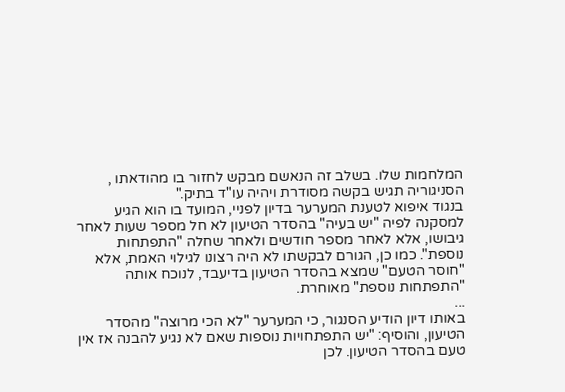המלחמות שלו. בשלב זה הנאשם מבקש לחזור בו מהודאתו , הסניגוריה תגיש בקשה מסודרת ויהיה עו"ד בתיק."
בנגוד איפוא לטענת המערער בדיון לפניי, המועד בו הוא הגיע למסקנה לפיה "יש בעיה" בהסדר הטיעון לא חל מספר שעות לאחר גיבושו, אלא לאחר מספר חודשים ולאחר שחלה "התפתחות נוספת". כמו כן, הגורם לבקשתו לא היה רצונו לגילוי האמת, אלא "חוסר הטעם" שמצא בהסדר הטיעון בדיעבד, לנוכח אותה "התפתחות נוספת" מאוחרת.
...
באותו דיון הודיע הסנגור, כי המערער "לא הכי מרוצה" מהסדר הטיעון, והוסיף: "יש התפתחויות נוספות שאם לא נגיע להבנה אז אין טעם בהסדר הטיעון. לכן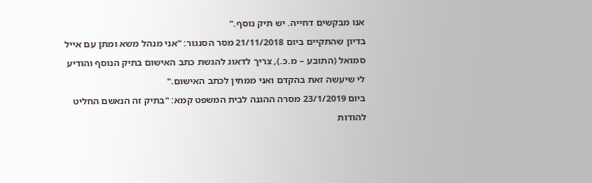אנו מבקשים דחייה. יש תיק נוסף."
בדיון שהתקיים ביום 21/11/2018 מסר הסנגור: "אני מנהל משא ומתן עם אייל סמואל (התובע – מ.כ.), צריך לדאוג להגשת כתב האישום בתיק הנוסף והודיע לי שיעשה זאת בהקדם ואני ממתין לכתב האישום."
ביום 23/1/2019 מסרה ההגנה לבית המשפט קמא: "בתיק זה הנאשם החליט להודות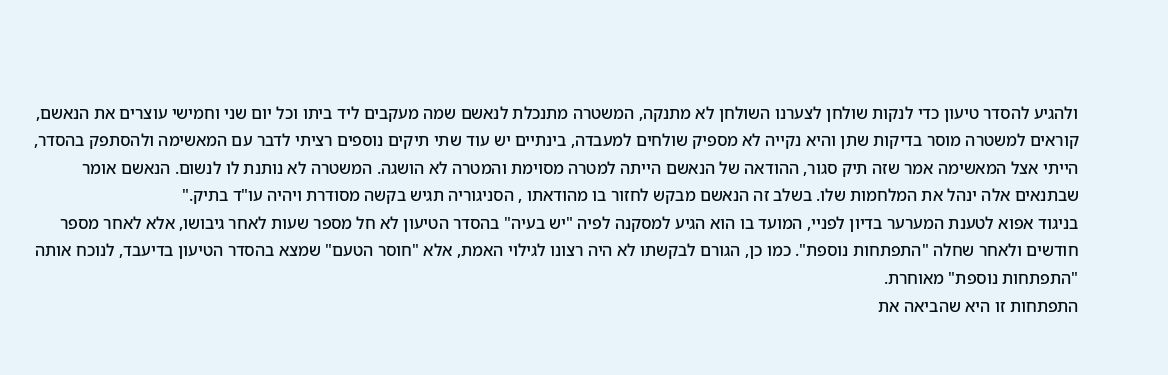ולהגיע להסדר טיעון כדי לנקות שולחן לצערנו השולחן לא מתנקה, המשטרה מתנכלת לנאשם שמה מעקבים ליד ביתו וכל יום שני וחמישי עוצרים את הנאשם, קוראים למשטרה מוסר בדיקות שתן והיא נקייה לא מספיק שולחים למעבדה, בינתיים יש עוד שתי תיקים נוספים רציתי לדבר עם המאשימה ולהסתפק בהסדר, הייתי אצל המאשימה אמר שזה תיק סגור, ההודאה של הנאשם הייתה למטרה מסוימת והמטרה לא הושגה. המשטרה לא נותנת לו לנשום. הנאשם אומר שבתנאים אלה ינהל את המלחמות שלו. בשלב זה הנאשם מבקש לחזור בו מהודאתו , הסניגוריה תגיש בקשה מסודרת ויהיה עו"ד בתיק."
בניגוד אפוא לטענת המערער בדיון לפניי, המועד בו הוא הגיע למסקנה לפיה "יש בעיה" בהסדר הטיעון לא חל מספר שעות לאחר גיבושו, אלא לאחר מספר חודשים ולאחר שחלה "התפתחות נוספת". כמו כן, הגורם לבקשתו לא היה רצונו לגילוי האמת, אלא "חוסר הטעם" שמצא בהסדר הטיעון בדיעבד, לנוכח אותה "התפתחות נוספת" מאוחרת.
התפתחות זו היא שהביאה את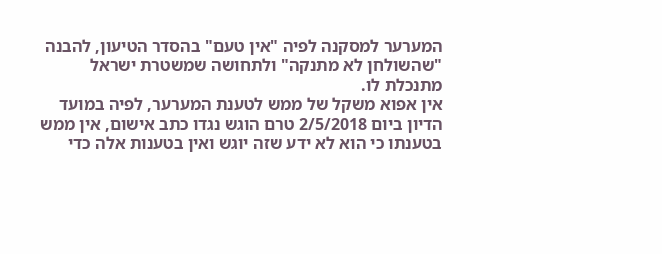המערער למסקנה לפיה "אין טעם" בהסדר הטיעון, להבנה "שהשולחן לא מתנקה" ולתחושה שמשטרת ישראל מתנכלת לו.
אין אפוא משקל של ממש לטענת המערער, לפיה במועד הדיון ביום 2/5/2018 טרם הוגש נגדו כתב אישום, אין ממש בטענתו כי הוא לא ידע שזה יוגש ואין בטענות אלה כדי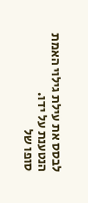לבסס את עילת גילוי האמת הנטענת על ידו.
סופו של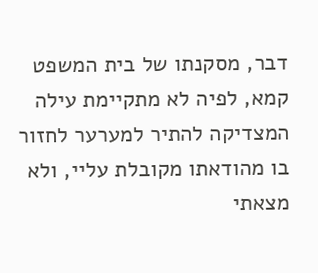דבר, מסקנתו של בית המשפט קמא, לפיה לא מתקיימת עילה המצדיקה להתיר למערער לחזור בו מהודאתו מקובלת עליי, ולא מצאתי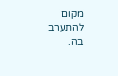מקום להתערב בה.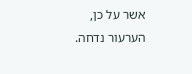אשר על כן, הערעור נדחה.